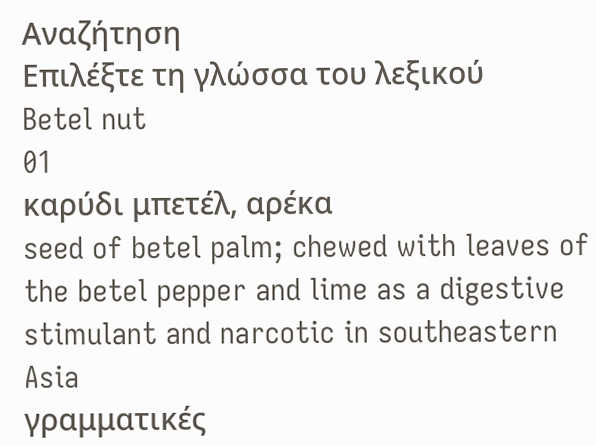Αναζήτηση
Επιλέξτε τη γλώσσα του λεξικού
Betel nut
01
καρύδι μπετέλ, αρέκα
seed of betel palm; chewed with leaves of the betel pepper and lime as a digestive stimulant and narcotic in southeastern Asia
γραμματικές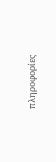πληροφορίες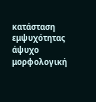κατάσταση εμψυχότητας
άψυχο
μορφολογική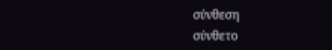σύνθεση
σύνθετο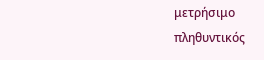μετρήσιμο
πληθυντικός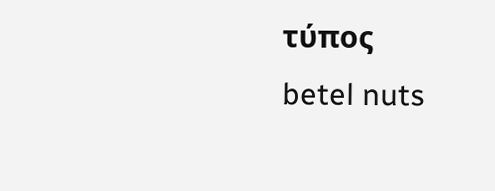τύπος
betel nuts